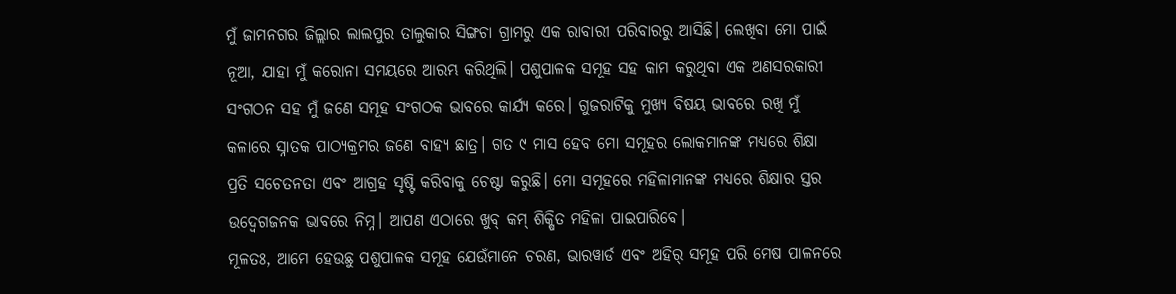ମୁଁ ଜାମନଗର ଜିଲ୍ଲାର ଲାଲପୁର ତାଲୁକାର ସିଙ୍ଗଚା ଗ୍ରାମରୁ ଏକ ରାବାରୀ ପରିବାରରୁ ଆସିଛି। ଲେଖିବା ମୋ ପାଇଁ ନୂଆ, ଯାହା ମୁଁ କରୋନା ସମୟରେ ଆରମ୍ଭ କରିଥିଲି। ପଶୁପାଳକ ସମୂହ ସହ କାମ କରୁଥିବା ଏକ ଅଣସରକାରୀ ସଂଗଠନ ସହ ମୁଁ ଜଣେ ସମୂହ ସଂଗଠକ ଭାବରେ କାର୍ଯ୍ୟ କରେ। ଗୁଜରାଟିକୁ ମୁଖ୍ୟ ବିଷୟ ଭାବରେ ରଖି ମୁଁ କଳାରେ ସ୍ନାତକ ପାଠ୍ୟକ୍ରମର ଜଣେ ବାହ୍ୟ ଛାତ୍ର। ଗତ ୯ ମାସ ହେବ ମୋ ସମୂହର ଲୋକମାନଙ୍କ ମଧ୍ୟରେ ଶିକ୍ଷା ପ୍ରତି ସଚେତନତା ଏବଂ ଆଗ୍ରହ ସୃଷ୍ଟି କରିବାକୁ ଚେଷ୍ଟା କରୁଛି। ମୋ ସମୂହରେ ମହିଳାମାନଙ୍କ ମଧ୍ୟରେ ଶିକ୍ଷାର ସ୍ତର ଉଦ୍ବେଗଜନକ ଭାବରେ ନିମ୍ନ। ଆପଣ ଏଠାରେ ଖୁବ୍ କମ୍ ଶିକ୍ଷିତ ମହିଳା ପାଇପାରିବେ।
ମୂଳତଃ, ଆମେ ହେଉଛୁ ପଶୁପାଳକ ସମୂହ ଯେଉଁମାନେ ଚରଣ, ଭାରୱାର୍ଡ ଏବଂ ଅହିର୍ ସମୂହ ପରି ମେଷ ପାଳନରେ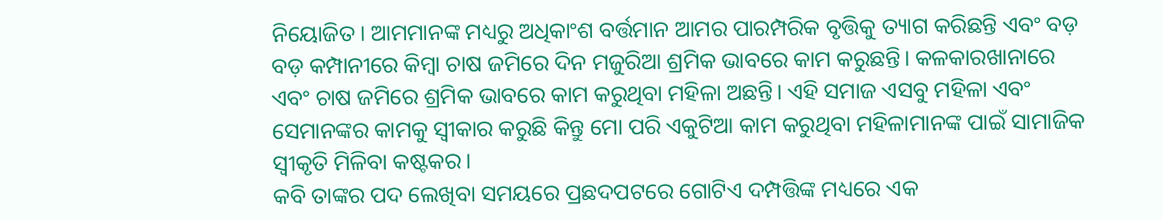ନିୟୋଜିତ। ଆମମାନଙ୍କ ମଧ୍ୟରୁ ଅଧିକାଂଶ ବର୍ତ୍ତମାନ ଆମର ପାରମ୍ପରିକ ବୃତ୍ତିକୁ ତ୍ୟାଗ କରିଛନ୍ତି ଏବଂ ବଡ଼ ବଡ଼ କମ୍ପାନୀରେ କିମ୍ବା ଚାଷ ଜମିରେ ଦିନ ମଜୁରିଆ ଶ୍ରମିକ ଭାବରେ କାମ କରୁଛନ୍ତି। କଳକାରଖାନାରେ ଏବଂ ଚାଷ ଜମିରେ ଶ୍ରମିକ ଭାବରେ କାମ କରୁଥିବା ମହିଳା ଅଛନ୍ତି। ଏହି ସମାଜ ଏସବୁ ମହିଳା ଏବଂ ସେମାନଙ୍କର କାମକୁ ସ୍ୱୀକାର କରୁଛି କିନ୍ତୁ ମୋ ପରି ଏକୁଟିଆ କାମ କରୁଥିବା ମହିଳାମାନଙ୍କ ପାଇଁ ସାମାଜିକ ସ୍ୱୀକୃତି ମିଳିବା କଷ୍ଟକର।
କବି ତାଙ୍କର ପଦ ଲେଖିବା ସମୟରେ ପ୍ରଛଦପଟରେ ଗୋଟିଏ ଦମ୍ପତ୍ତିଙ୍କ ମଧ୍ୟରେ ଏକ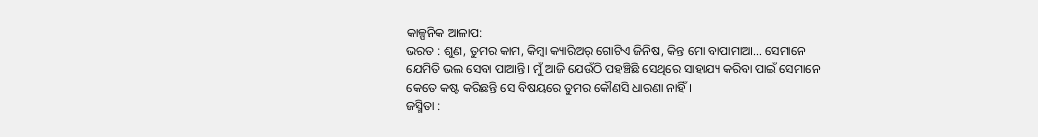କାଳ୍ପନିକ ଆଳାପ:
ଭରତ : ଶୁଣ, ତୁମର କାମ, କିମ୍ବା କ୍ୟାରିଅର୍ ଗୋଟିଏ ଜିନିଷ, କିନ୍ତ ମୋ ବାପାମାଆ… ସେମାନେ ଯେମିତି ଭଲ ସେବା ପାଆନ୍ତି। ମୁଁ ଆଜି ଯେଉଁଠି ପହଞ୍ଚିଛି ସେଥିରେ ସାହାଯ୍ୟ କରିବା ପାଇଁ ସେମାନେ କେତେ କଷ୍ଟ କରିଛନ୍ତି ସେ ବିଷୟରେ ତୁମର କୌଣସି ଧାରଣା ନାହିଁ।
ଜସ୍ମିତା :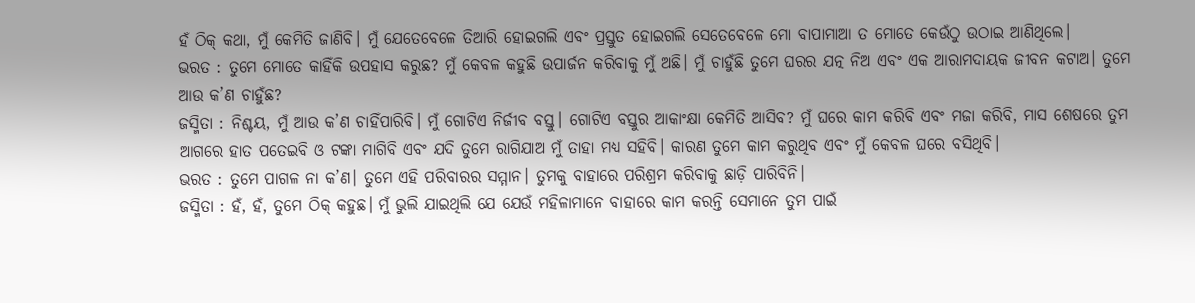ହଁ ଠିକ୍ କଥା, ମୁଁ କେମିତି ଜାଣିବି। ମୁଁ ଯେତେବେଳେ ତିଆରି ହୋଇଗଲି ଏବଂ ପ୍ରସ୍ତୁତ ହୋଇଗଲି ସେତେବେଳେ ମୋ ବାପାମାଆ ତ ମୋତେ କେଉଁଠୁ ଉଠାଇ ଆଣିଥିଲେ।
ଭରତ : ତୁମେ ମୋତେ କାହିଁକି ଉପହାସ କରୁଛ? ମୁଁ କେବଳ କହୁଛି ଉପାର୍ଜନ କରିବାକୁ ମୁଁ ଅଛି। ମୁଁ ଚାହୁଁଛି ତୁମେ ଘରର ଯତ୍ନ ନିଅ ଏବଂ ଏକ ଆରାମଦାୟକ ଜୀବନ କଟାଅ। ତୁମେ ଆଉ କ’ଣ ଚାହୁଁଛ?
ଜସ୍ମିତା : ନିଶ୍ଚୟ, ମୁଁ ଆଉ କ’ଣ ଚାହିଁପାରିବି। ମୁଁ ଗୋଟିଏ ନିର୍ଜୀବ ବସ୍ତୁ। ଗୋଟିଏ ବସ୍ତୁର ଆକାଂକ୍ଷା କେମିତି ଆସିବ? ମୁଁ ଘରେ କାମ କରିବି ଏବଂ ମଜା କରିବି, ମାସ ଶେଷରେ ତୁମ ଆଗରେ ହାତ ପତେଇବି ଓ ଟଙ୍କା ମାଗିବି ଏବଂ ଯଦି ତୁମେ ରାଗିଯାଅ ମୁଁ ତାହା ମଧ୍ୟ ସହିବି। କାରଣ ତୁମେ କାମ କରୁଥିବ ଏବଂ ମୁଁ କେବଳ ଘରେ ବସିଥିବି।
ଭରତ : ତୁମେ ପାଗଳ ନା କ’ଣ। ତୁମେ ଏହି ପରିବାରର ସମ୍ମାନ। ତୁମକୁ ବାହାରେ ପରିଶ୍ରମ କରିବାକୁ ଛାଡ଼ି ପାରିବିନି।
ଜସ୍ମିତା : ହଁ, ହଁ, ତୁମେ ଠିକ୍ କହୁଛ। ମୁଁ ଭୁଲି ଯାଇଥିଲି ଯେ ଯେଉଁ ମହିଳାମାନେ ବାହାରେ କାମ କରନ୍ତି ସେମାନେ ତୁମ ପାଇଁ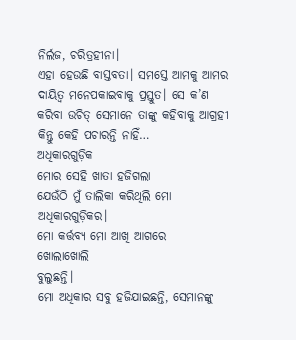ନିର୍ଲଜ, ଚରିତ୍ରହୀନା।
ଏହା ହେଉଛି ବାସ୍ତବତା। ସମସ୍ତେ ଆମକୁ ଆମର ଦାୟିତ୍ୱ ମନେପକାଇବାକୁ ପ୍ରସ୍ତୁତ। ସେ କ’ଣ କରିବା ଉଚିତ୍ ସେମାନେ ତାଙ୍କୁ କହିବାକୁ ଆଗ୍ରହୀ କିନ୍ତୁ କେହି ପଚାରନ୍ତି ନାହିଁ…
ଅଧିକାରଗୁଡ଼ିକ
ମୋର ସେହି ଖାତା ହଜିଗଲା
ଯେଉଁଠି ମୁଁ ତାଲିକା କରିଥିଲି ମୋ ଅଧିକାରଗୁଡ଼ିକର।
ମୋ କର୍ତ୍ତବ୍ୟ ମୋ ଆଖି ଆଗରେ
ଖୋଲାଖୋଲି
ବୁଲୁଛନ୍ତି।
ମୋ ଅଧିକାର ସବୁ ହଜିଯାଇଛନ୍ତି, ସେମାନଙ୍କୁ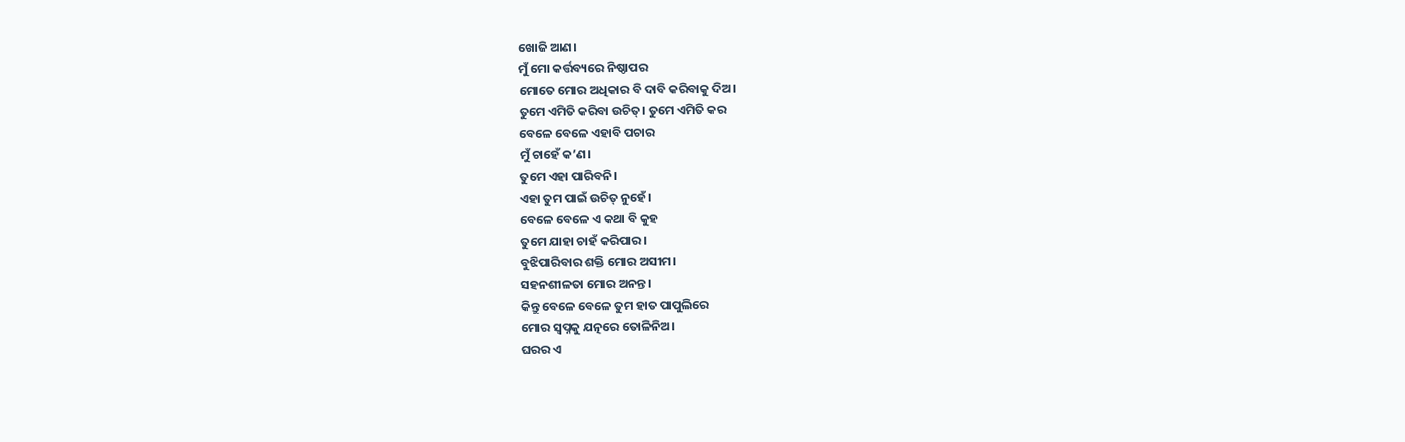ଖୋଜି ଆଣ।
ମୁଁ ମୋ କର୍ତ୍ତବ୍ୟରେ ନିଷ୍ଠାପର
ମୋତେ ମୋର ଅଧିକାର ବି ଦାବି କରିବାକୁ ଦିଅ।
ତୁମେ ଏମିତି କରିବା ଉଚିତ୍। ତୁମେ ଏମିତି କର
ବେଳେ ବେଳେ ଏହାବି ପଚାର
ମୁଁ ଚାହେଁ କ’ଣ।
ତୁମେ ଏହା ପାରିବନି।
ଏହା ତୁମ ପାଇଁ ଉଚିତ୍ ନୁହେଁ।
ବେଳେ ବେଳେ ଏ କଥା ବି କୁହ
ତୁମେ ଯାହା ଚାହଁ କରିପାର।
ବୁଝିପାରିବାର ଶକ୍ତି ମୋର ଅସୀମ।
ସହନଶୀଳତା ମୋର ଅନନ୍ତ।
କିନ୍ତୁ ବେଳେ ବେଳେ ତୁମ ହାତ ପାପୁଲିରେ
ମୋର ସ୍ୱପ୍ନକୁ ଯତ୍ନରେ ତୋଳିନିଅ।
ଘରର ଏ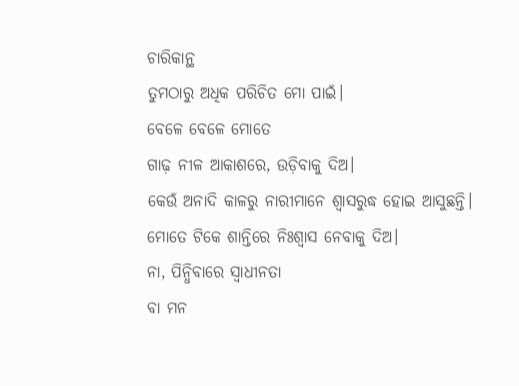ଚାରିକାନ୍ଥ
ତୁମଠାରୁ ଅଧିକ ପରିଚିତ ମୋ ପାଇଁ।
ବେଳେ ବେଳେ ମୋତେ
ଗାଢ଼ ନୀଳ ଆକାଶରେ, ଉଡ଼ିବାକୁ ଦିଅ।
କେଉଁ ଅନାଦି କାଳରୁ ନାରୀମାନେ ଶ୍ୱାସରୁଦ୍ଧ ହୋଇ ଆସୁଛନ୍ତି।
ମୋତେ ଟିକେ ଶାନ୍ତିରେ ନିଃଶ୍ୱାସ ନେବାକୁ ଦିଅ।
ନା, ପିନ୍ଧିବାରେ ସ୍ୱାଧୀନତା
ବା ମନ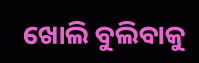ଖୋଲି ବୁଲିବାକୁ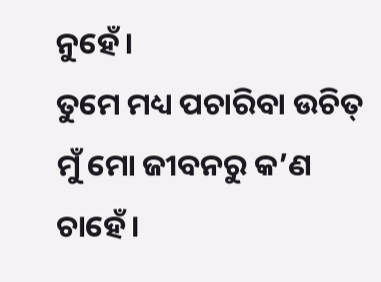ନୁହେଁ।
ତୁମେ ମଧ୍ୟ ପଚାରିବା ଉଚିତ୍
ମୁଁ ମୋ ଜୀବନରୁ କ’ଣ ଚାହେଁ।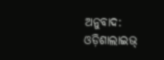ଅନୁବାଦ: ଓଡ଼ିଶାଲାଇଭ୍